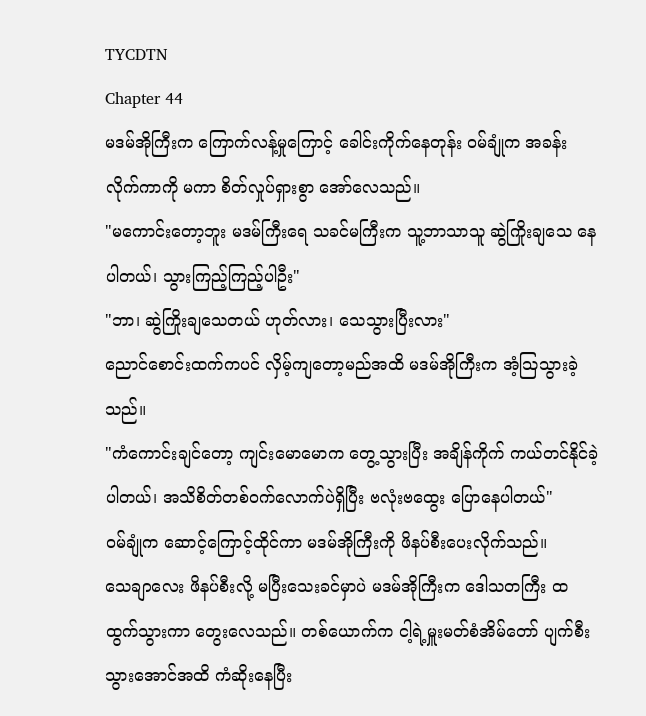TYCDTN
Chapter 44
မဒမ်အိုကြီးက ကြောက်လန့်မှုကြောင့် ခေါင်းကိုက်နေတုန်း ဝမ်ချုံက အခန်းလိုက်ကာကို မကာ စိတ်လှုပ်ရှားစွာ အော်လေသည်။
"မကောင်းတော့ဘူး မဒမ်ကြီးရေ သခင်မကြီးက သူ့ဘာသာသူ ဆွဲကြိုးချသေ နေပါတယ်၊ သွားကြည့်ကြည့်ပါဦး"
"ဘာ၊ ဆွဲကြိုးချသေတယ် ဟုတ်လား၊ သေသွားပြီးလား"
ညောင်စောင်းထက်ကပင် လှိမ့်ကျတော့မည်အထိ မဒမ်အိုကြီးက အံ့သြသွားခဲ့သည်။
"ကံကောင်းချင်တော့ ကျင်းမောမောက တွေ့သွားပြီး အချိန်ကိုက် ကယ်တင်နိုင်ခဲ့ပါတယ်၊ အသိစိတ်တစ်ဝက်လောက်ပဲရှိပြီး ဗလုံးဗထွေး ပြောနေပါတယ်"
ဝမ်ချုံက ဆောင့်ကြောင့်ထိုင်ကာ မဒမ်အိုကြီးကို ဖိနပ်စီးပေးလိုက်သည်။
သေချာလေး ဖိနပ်စီးလို့ မပြီးသေးခင်မှာပဲ မဒမ်အိုကြီးက ဒေါသတကြီး ထထွက်သွားကာ တွေးလေသည်။ တစ်ယောက်က ငါ့ရဲ့မှူးမတ်စံအိမ်တော် ပျက်စီးသွားအောင်အထိ ကံဆိုးနေပြီး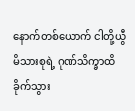နောက်တစ်ယောက် ငါတို့ယွီမိသားစုရဲ့ ဂုဏ်သိက္ခာထိခိုက်သွား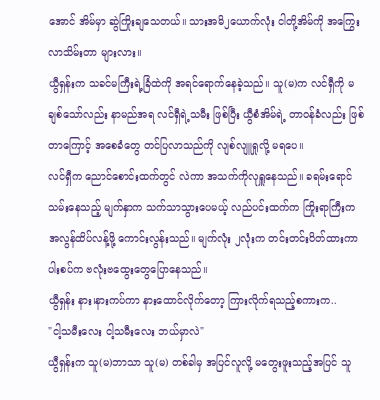အောင် အိမ်မှာ ဆွဲကြိုးချသေတယ်။ သားအမိ၂ယောက်လုံး ငါတို့အိမ်ကို အကြွေးလာသိမ်းတာ များလား။
ယွီရှန်းက သခင်မကြီးရဲ့ခြံထဲကို အရင်ရောက်နေခဲ့သည်။ သူ(မ)က လင်ရှီကို မချစ်သော်လည်း နာမည်အရ လင်ရှီရဲ့သမီး ဖြစ်ပြီး ယွီစံအိမ်ရဲ့ တာဝန်ခံလည်း ဖြစ်တာကြောင့် အစေခံတွေ တင်ပြလာသည်ကို လျစ်လျူရှုလို့ မရပေ။
လင်ရှီက ညောင်စောင်းထက်တွင် လဲကာ အသက်ကိုလုရှူနေသည်။ ခရမ်းရောင်သမ်းနေသည့် မျက်နှာက သက်သာသွားပေမယ့် လည်ပင်းထက်က ကြိုးရာကြီးက အလွန်ထိပ်လန့်ဖို့ ကောင်းလွန်းသည်။ မျက်လုံး ၂လုံးက တင်းတင်းပိတ်ထားကာ ပါးစပ်က ဗလုံးဗထွေးတွေပြောနေသည်။
ယွီရှန်း နား၊နားကပ်ကာ နားထောင်လိုက်တော့ ကြားလိုက်ရသည့်စကားက..
"ငါ့သမီးလေး ငါ့သမီးလေး ဘယ်မှာလဲ"
ယွီရှန်းက သူ(မ)ဘာသာ သူ(မ) တစ်ခါမှ အပြင်လူလို့ မတွေးဖူးသည့်အပြင် သူ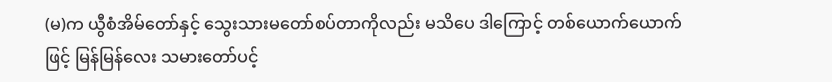(မ)က ယွီစံအိမ်တော်နှင့် သွေးသားမတော်စပ်တာကိုလည်း မသိပေ ဒါကြောင့် တစ်ယောက်ယောက်ဖြင့် မြန်မြန်လေး သမားတော်ပင့်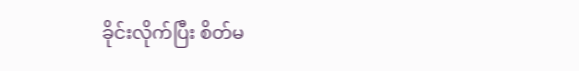ခိုင်းလိုက်ပြီး စိတ်မ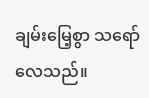ချမ်းမြေ့စွာ သရော်လေသည်။